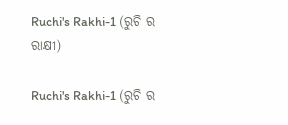Ruchi's Rakhi-1 (ରୁଚି ର ରାକ୍ଷୀ)

Ruchi's Rakhi-1 (ରୁଚି ର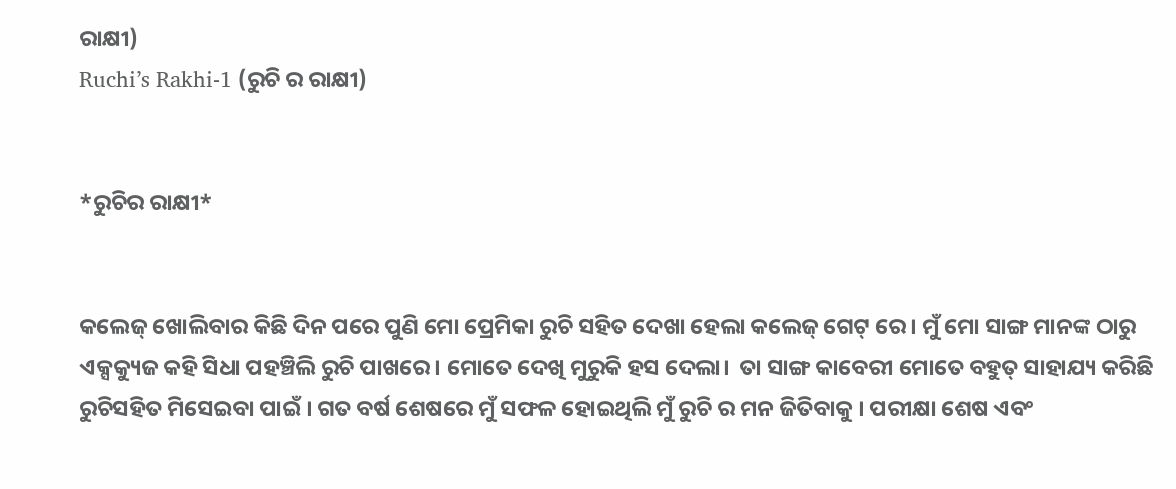ରାକ୍ଷୀ)
Ruchi’s Rakhi-1 (ରୁଚି ର ରାକ୍ଷୀ)


*ରୁଚିର ରାକ୍ଷୀ*


କଲେଜ୍ ଖୋଲିବାର କିଛି ଦିନ ପରେ ପୁଣି ମୋ ପ୍ରେମିକା ରୁଚି ସହିତ ଦେଖା ହେଲା କଲେଜ୍ ଗେଟ୍ ରେ । ମୁଁ ମୋ ସାଙ୍ଗ ମାନଙ୍କ ଠାରୁ ଏକ୍ସକ୍ୟୁଜ କହି ସିଧା ପହଞ୍ଚିଲି ରୁଚି ପାଖରେ। ମୋତେ ଦେଖି ମୁରୁକି ହସ ଦେଲା।  ତା ସାଙ୍ଗ କାବେରୀ ମୋତେ ବହୁତ୍ ସାହାଯ୍ୟ କରିଛି ରୁଚିସହିତ ମିସେଇବା ପାଇଁ । ଗତ ବର୍ଷ ଶେଷରେ ମୁଁ ସଫଳ ହୋଇଥିଲି ମୁଁ ରୁଚି ର ମନ ଜିତିବାକୁ । ପରୀକ୍ଷା ଶେଷ ଏବଂ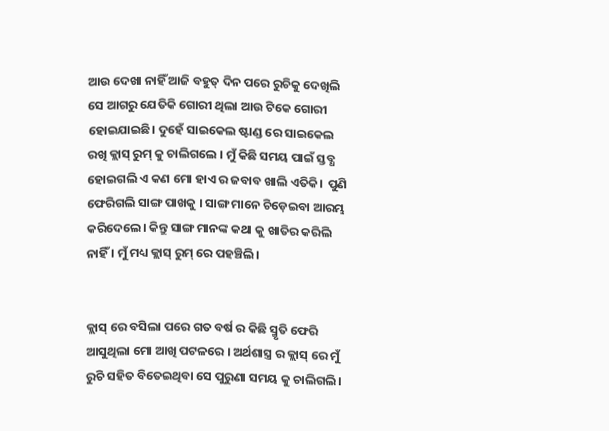ଆଉ ଦେଖା ନାହିଁ ଆଜି ବହୁତ୍ ଦିନ ପରେ ରୁଚିକୁ ଦେଖିଲି ସେ ଆଗରୁ ଯେତିକି ଗୋରୀ ଥିଲା ଆଉ ଟିକେ ଗୋରୀ ହୋଇଯାଇଛି। ଦୁହେଁ ସାଇକେଲ ଷ୍ଟାଣ୍ଡ ରେ ସାଇକେଲ ରଖି କ୍ଲାସ୍ ରୁମ୍ କୁ ଚାଲିଗଲେ । ମୁଁ କିଛି ସମୟ ପାଇଁ ସ୍ତବ୍ଧ ହୋଇଗଲି ଏ କଣ ମୋ ହାଏ ର ଜବାବ ଖାଲି ଏତିକି।  ପୁଣି ଫେରିଗଲି ସାଙ୍ଗ ପାଖକୁ । ସାଙ୍ଗ ମାନେ ଚିଡ଼େଇବା ଆରମ୍ଭ କରିଦେଲେ। କିନ୍ତୁ ସାଙ୍ଗ ମାନଙ୍କ କଥା କୁ ଖାତିର କରିଲି ନାହିଁ । ମୁଁ ମଧ୍ୟ କ୍ଲାସ୍ ରୁମ୍ ରେ ପହଞ୍ଚିଲି।


କ୍ଲାସ୍ ରେ ବସିଲା ପରେ ଗତ ବର୍ଷ ର କିଛି ସ୍ମୃତି ଫେରି ଆସୁଥିଲା ମୋ ଆଖି ପଟଳରେ । ଅର୍ଥଶାସ୍ତ୍ର ର କ୍ଲାସ୍ ରେ ମୁଁ ରୁଚି ସହିତ ବିତେଇଥିବା ସେ ପୁରୁଣା ସମୟ କୁ ଚାଲିଗଲି।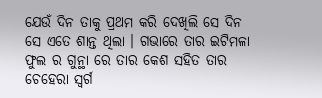ଯେଉଁ ଦିନ ତାକୁ ପ୍ରଥମ କରି ଦେଖିଲି ସେ ଦିନ ସେ ଏତେ ଶାନ୍ତ ଥିଲା । ଗଭାରେ ତାର ଇଟିମଳା ଫୁଲ ର ଗୁନ୍ଥା ରେ ତାର କେଶ ସହିତ ତାର ଚେହେରା ସ୍ବର୍ଗ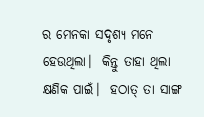ର ମେନକା ସଦୃଶ୍ୟ ମନେ ହେଉଥିଲା।  କିନ୍ତୁ ତାହା ଥିଲା କ୍ଷଣିକ ପାଇଁ।  ହଠାତ୍ ତା ସାଙ୍ଗ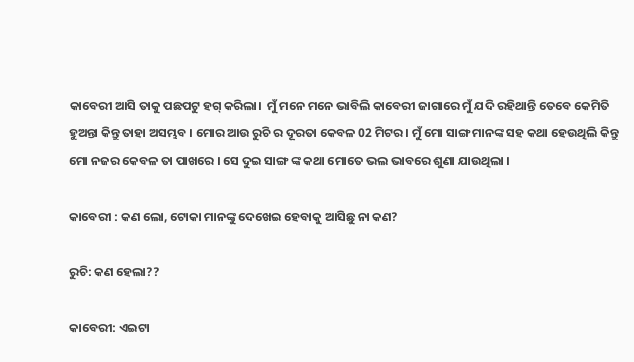କାବେରୀ ଆସି ତାକୁ ପଛପଟୁ ହଗ୍ କରିଲା।  ମୁଁ ମନେ ମନେ ଭାବିଲି କାବେରୀ ଜାଗାରେ ମୁଁ ଯଦି ରହିଥାନ୍ତି ତେବେ କେମିତି ହୁଅନ୍ତା କିନ୍ତୁ ତାହା ଅସମ୍ଭବ । ମୋର ଆଉ ରୁଚି ର ଦୂରତା କେବଳ 02 ମିଟର । ମୁଁ ମୋ ସାଙ୍ଗ ମାନଙ୍କ ସହ କଥା ହେଉଥିଲି କିନ୍ତୁ ମୋ ନଜର କେବଳ ତା ପାଖରେ । ସେ ଦୁଇ ସାଙ୍ଗ ଙ୍କ କଥା ମୋତେ ଭଲ ଭାବରେ ଶୁଣା ଯାଉଥିଲା ।

କାବେରୀ : କଣ ଲୋ, ଟୋକା ମାନଙ୍କୁ ଦେଖେଇ ହେବାକୁ ଆସିଛୁ ନା କଣ?

ରୁଚି: କଣ ହେଲା??

କାବେରୀ: ଏଇଟା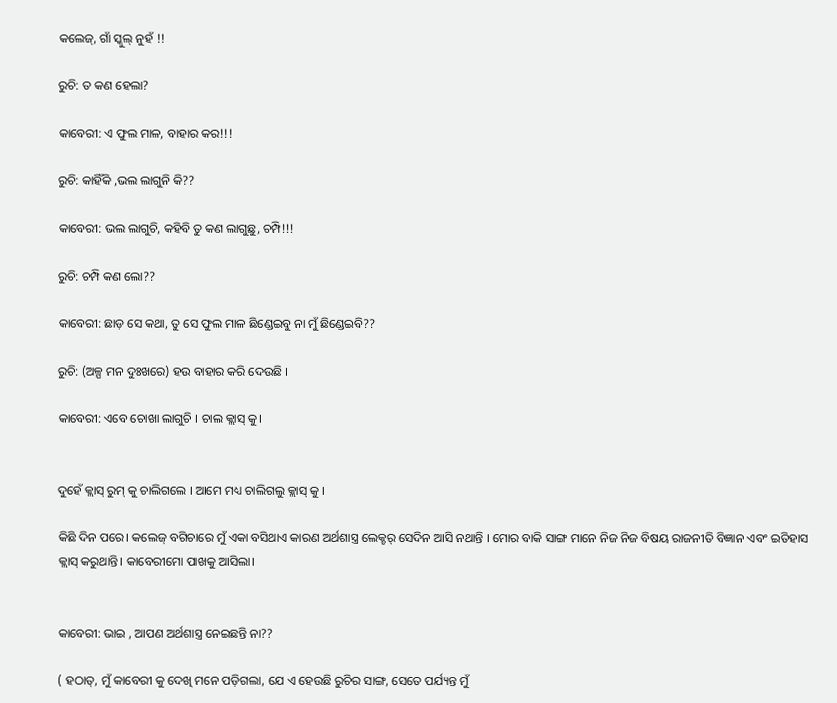କଲେଜ୍, ଗାଁ ସ୍କୁଲ୍ ନୁହଁ !!

ରୁଚି: ତ କଣ ହେଲା?

କାବେରୀ: ଏ ଫୁଲ ମାଳ, ବାହାର କର!!!

ରୁଚି: କାହିଁକି ,ଭଲ ଲାଗୁନି କି??

କାବେରୀ: ଭଲ ଲାଗୁଚି, କହିବି ତୁ କଣ ଲାଗୁଛୁ, ଚମ୍ପି!!!

ରୁଚି: ଚମ୍ପି କଣ ଲୋ??

କାବେରୀ: ଛାଡ଼ ସେ କଥା, ତୁ ସେ ଫୁଲ ମାଳ ଛିଣ୍ଡେଇବୁ ନା ମୁଁ ଛିଣ୍ଡେଇବି??

ରୁଚି: (ଅଳ୍ପ ମନ ଦୁଃଖରେ) ହଉ ବାହାର କରି ଦେଉଛି ।

କାବେରୀ: ଏବେ ଚୋଖା ଲାଗୁଚି । ଚାଲ କ୍ଲାସ୍ କୁ।


ଦୁହେଁ କ୍ଲାସ୍ ରୁମ୍ କୁ ଚାଲିଗଲେ । ଆମେ ମଧ୍ୟ ଚାଲିଗଲୁ କ୍ଲାସ୍ କୁ ।

କିଛି ଦିନ ପରେ। କଲେଜ୍ ବଗିଚାରେ ମୁଁ ଏକା ବସିଥାଏ କାରଣ ଅର୍ଥଶାସ୍ତ୍ର ଲେକ୍ଚର୍ ସେଦିନ ଆସି ନଥାନ୍ତି । ମୋର ବାକି ସାଙ୍ଗ ମାନେ ନିଜ ନିଜ ବିଷୟ ରାଜନୀତି ବିଜ୍ଞାନ ଏବଂ ଇତିହାସ କ୍ଲାସ୍ କରୁଥାନ୍ତି। କାବେରୀମୋ ପାଖକୁ ଆସିଲା।


କାବେରୀ: ଭାଇ , ଆପଣ ଅର୍ଥଶାସ୍ତ୍ର ନେଇଛନ୍ତି ନା??

( ହଠାତ୍, ମୁଁ କାବେରୀ କୁ ଦେଖି ମନେ ପଡ଼ିଗଲା, ଯେ ଏ ହେଉଛି ରୁଚିର ସାଙ୍ଗ, ସେତେ ପର୍ଯ୍ୟନ୍ତ ମୁଁ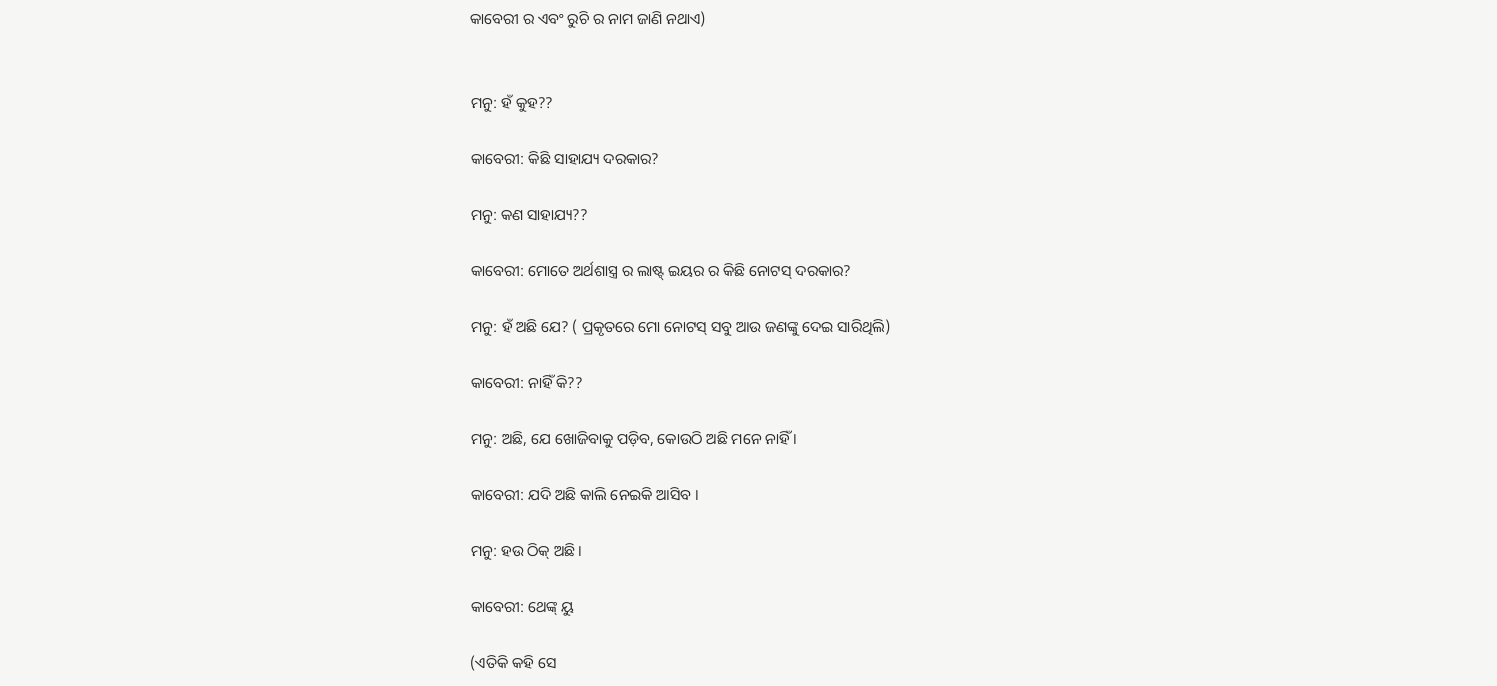କାବେରୀ ର ଏବଂ ରୁଚି ର ନାମ ଜାଣି ନଥାଏ)


ମନୁ: ହଁ କୁହ??

କାବେରୀ: କିଛି ସାହାଯ୍ୟ ଦରକାର?

ମନୁ: କଣ ସାହାଯ୍ୟ??

କାବେରୀ: ମୋତେ ଅର୍ଥଶାସ୍ତ୍ର ର ଲାଷ୍ଟ୍ ଇୟର ର କିଛି ନୋଟସ୍ ଦରକାର?

ମନୁ: ହଁ ଅଛି ଯେ? ( ପ୍ରକୃତରେ ମୋ ନୋଟସ୍ ସବୁ ଆଉ ଜଣଙ୍କୁ ଦେଇ ସାରିଥିଲି)

କାବେରୀ: ନାହିଁ କି??

ମନୁ: ଅଛି, ଯେ ଖୋଜିବାକୁ ପଡ଼ିବ, କୋଉଠି ଅଛି ମନେ ନାହିଁ ।

କାବେରୀ: ଯଦି ଅଛି କାଲି ନେଇକି ଆସିବ ।

ମନୁ: ହଉ ଠିକ୍ ଅଛି।

କାବେରୀ: ଥେଙ୍କ୍ ୟୁ

(ଏତିକି କହି ସେ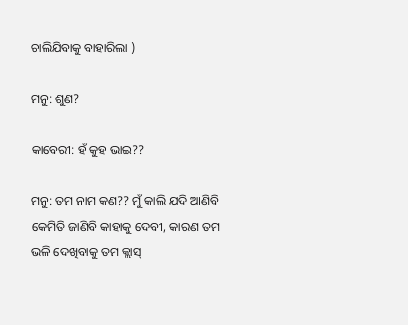ଚାଲିଯିବାକୁ ବାହାରିଲା )

ମନୁ: ଶୁଣ?

କାବେରୀ: ହଁ କୁହ ଭାଇ??

ମନୁ: ତମ ନାମ କଣ?? ମୁଁ କାଲି ଯଦି ଆଣିବି କେମିତି ଜାଣିବି କାହାକୁ ଦେବୀ, କାରଣ ତମ ଭଳି ଦେଖିବାକୁ ତମ କ୍ଲାସ୍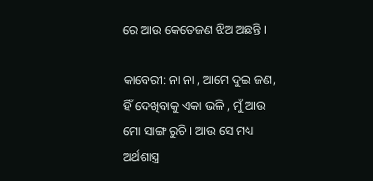ରେ ଆଉ କେତେଜଣ ଝିଅ ଅଛନ୍ତି ।

କାବେରୀ: ନା ନା , ଆମେ ଦୁଇ ଜଣ, ହିଁ ଦେଖିବାକୁ ଏକା ଭଳି , ମୁଁ ଆଉ ମୋ ସାଙ୍ଗ ରୁଚି । ଆଉ ସେ ମଧ୍ୟ ଅର୍ଥଶାସ୍ତ୍ର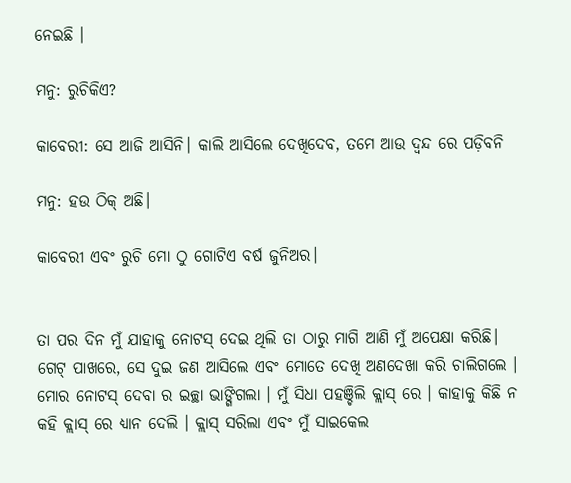ନେଇଛି ।

ମନୁ: ରୁଚିକିଏ?

କାବେରୀ: ସେ ଆଜି ଆସିନି। କାଲି ଆସିଲେ ଦେଖିଦେବ, ତମେ ଆଉ ଦ୍ଵନ୍ଦ ରେ ପଡ଼ିବନି

ମନୁ: ହଉ ଠିକ୍ ଅଛି।

କାବେରୀ ଏବଂ ରୁଚି ମୋ ଠୁ ଗୋଟିଏ ବର୍ଷ ଜୁନିଅର।


ତା ପର ଦିନ ମୁଁ ଯାହାକୁ ନୋଟସ୍ ଦେଇ ଥିଲି ତା ଠାରୁ ମାଗି ଆଣି ମୁଁ ଅପେକ୍ଷା କରିଛି।  ଗେଟ୍ ପାଖରେ, ସେ ଦୁଇ ଜଣ ଆସିଲେ ଏବଂ ମୋତେ ଦେଖି ଅଣଦେଖା କରି ଚାଲିଗଲେ । ମୋର ନୋଟସ୍ ଦେବା ର ଇଚ୍ଛା ଭାଙ୍ଗିଗଲା । ମୁଁ ସିଧା ପହଞ୍ଚିଲି କ୍ଲାସ୍ ରେ । କାହାକୁ କିଛି ନ କହି କ୍ଲାସ୍ ରେ ଧ୍ୟାନ ଦେଲି । କ୍ଲାସ୍ ସରିଲା ଏବଂ ମୁଁ ସାଇକେଲ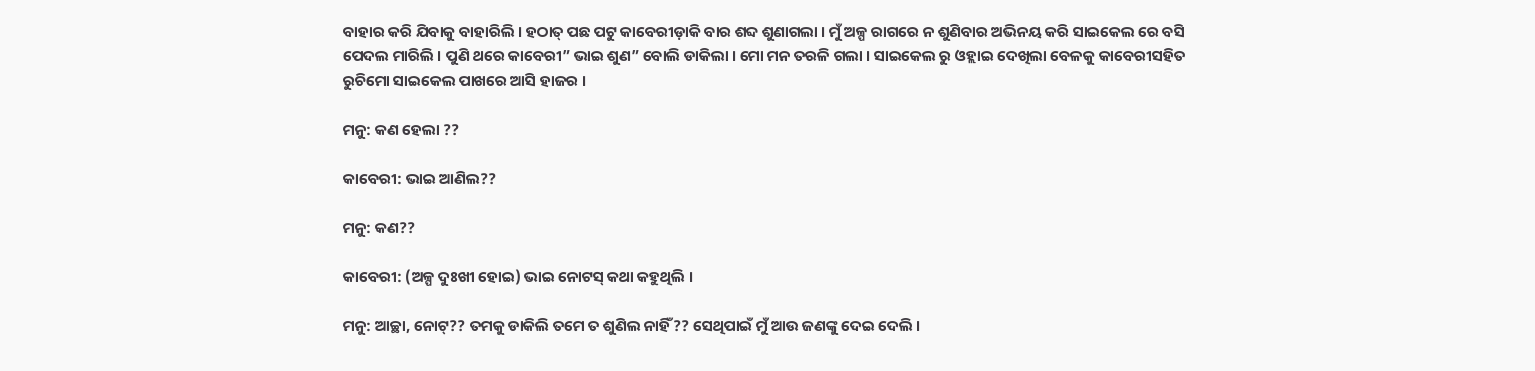ବାହାର କରି ଯିବାକୁ ବାହାରିଲି । ହଠାତ୍ ପଛ ପଟୁ କାବେରୀଡ଼ାକି ବାର ଶବ୍ଦ ଶୁଣାଗଲା । ମୁଁ ଅଳ୍ପ ରାଗରେ ନ ଶୁଣିବାର ଅଭିନୟ କରି ସାଇକେଲ ରେ ବସି ପେଦଲ ମାରିଲି । ପୁଣି ଥରେ କାବେରୀ” ଭାଇ ଶୁଣ” ବୋଲି ଡାକିଲା । ମୋ ମନ ତରଳି ଗଲା । ସାଇକେଲ ରୁ ଓହ୍ଲାଇ ଦେଖିଲା ବେଳକୁ କାବେରୀସହିତ ରୁଚିମୋ ସାଇକେଲ ପାଖରେ ଆସି ହାଜର ।

ମନୁ: କଣ ହେଲା ??

କାବେରୀ: ଭାଇ ଆଣିଲ??

ମନୁ: କଣ??

କାବେରୀ: (ଅଳ୍ପ ଦୁଃଖୀ ହୋଇ) ଭାଇ ନୋଟସ୍ କଥା କହୁଥିଲି ।

ମନୁ: ଆଚ୍ଛା, ନୋଟ୍?? ତମକୁ ଡାକିଲି ତମେ ତ ଶୁଣିଲ ନାହିଁ?? ସେଥିପାଇଁ ମୁଁ ଆଉ ଜଣଙ୍କୁ ଦେଇ ଦେଲି ।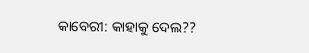କାବେରୀ: କାହାକୁ ଦେଲ??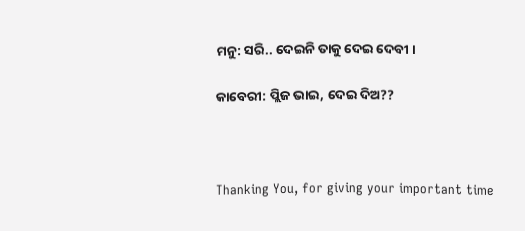ମନୁ: ସରି.. ଦେଇନି ତାକୁ ଦେଇ ଦେବୀ ।

କାବେରୀ: ପ୍ଲିଜ ଭାଇ, ଦେଇ ଦିଅ??



Thanking You, for giving your important time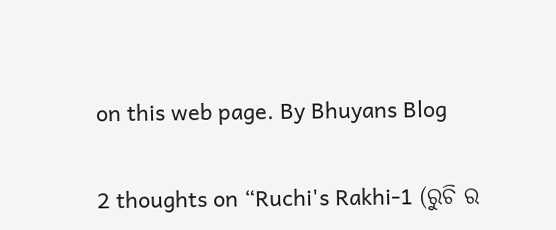on this web page. By Bhuyans Blog

2 thoughts on “Ruchi's Rakhi-1 (ରୁଚି ର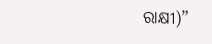ରାକ୍ଷୀ)”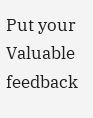Put your Valuable feedback